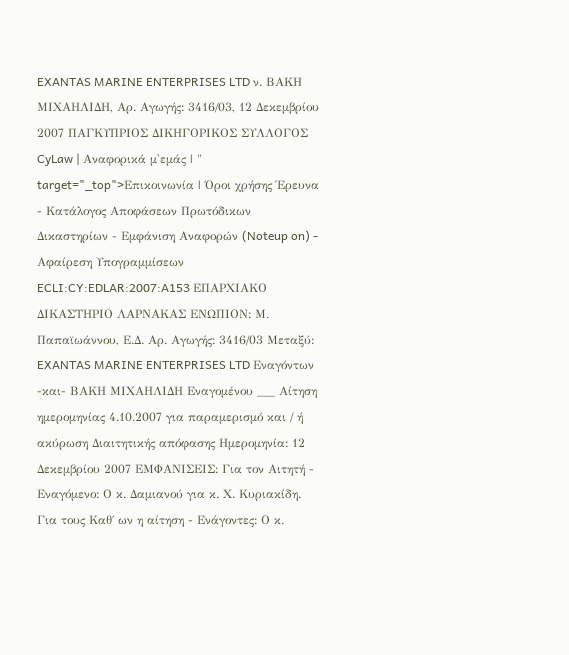EXANTAS MARINE ENTERPRISES LTD ν. ΒΑΚΗ ΜΙΧΑΗΛΙΔΗ, Αρ. Αγωγής: 3416/03, 12 Δεκεμβρίου 2007 ΠΑΓΚΥΠΡΙΟΣ ΔΙΚΗΓΟΡΙΚΟΣ ΣΥΛΛΟΓΟΣ CyLaw | Αναφορικά μ'εμάς | " target="_top">Επικοινωνία | Όροι χρήσης Έρευνα - Κατάλογος Αποφάσεων Πρωτόδικων Δικαστηρίων - Εμφάνιση Αναφορών (Noteup on) - Αφαίρεση Υπογραμμίσεων ECLI:CY:EDLAR:2007:A153 ΕΠΑΡΧΙΑΚΟ ΔΙΚΑΣΤΗΡΙΟ ΛΑΡΝΑΚΑΣ ΕΝΩΠΙΟΝ: Μ. Παπαϊωάννου, Ε.Δ. Αρ. Αγωγής: 3416/03 Μεταξύ: EXANTAS MARINE ENTERPRISES LTD Εναγόντων -και- ΒΑΚΗ ΜΙΧΑΗΛΙΔΗ Εναγομένου ___ Αίτηση ημερομηνίας 4.10.2007 για παραμερισμό και / ή ακύρωση Διαιτητικής απόφασης Ημερομηνία: 12 Δεκεμβρίου 2007 ΕΜΦΑΝΙΣΕΙΣ: Για τον Αιτητή - Εναγόμενο: Ο κ. Δαμιανού για κ. Χ. Κυριακίδη. Για τους Καθ΄ ων η αίτηση - Ενάγοντες: Ο κ.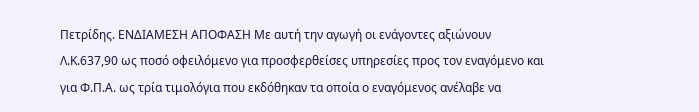Πετρίδης. ΕΝΔΙΑΜΕΣΗ ΑΠΟΦΑΣΗ Με αυτή την αγωγή οι ενάγοντες αξιώνουν Λ.Κ.637,90 ως ποσό οφειλόμενο για προσφερθείσες υπηρεσίες προς τον εναγόμενο και για Φ.Π.Α. ως τρία τιμολόγια που εκδόθηκαν τα οποία ο εναγόμενος ανέλαβε να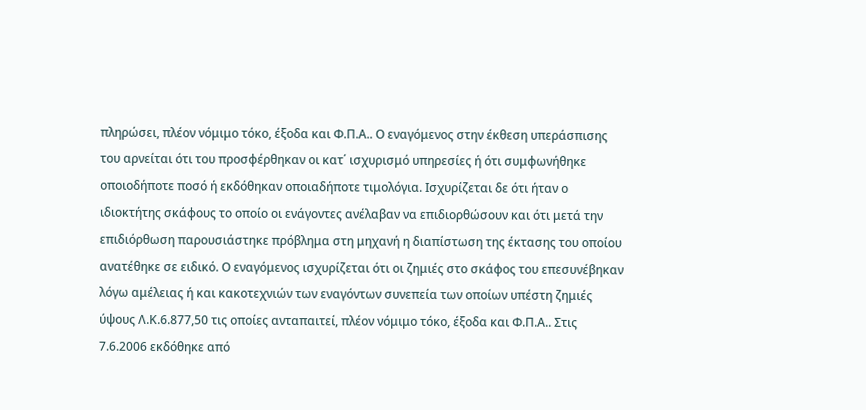πληρώσει, πλέον νόμιμο τόκο, έξοδα και Φ.Π.Α.. Ο εναγόμενος στην έκθεση υπεράσπισης του αρνείται ότι του προσφέρθηκαν οι κατ΄ ισχυρισμό υπηρεσίες ή ότι συμφωνήθηκε οποιοδήποτε ποσό ή εκδόθηκαν οποιαδήποτε τιμολόγια. Ισχυρίζεται δε ότι ήταν ο ιδιοκτήτης σκάφους το οποίο οι ενάγοντες ανέλαβαν να επιδιορθώσουν και ότι μετά την επιδιόρθωση παρουσιάστηκε πρόβλημα στη μηχανή η διαπίστωση της έκτασης του οποίου ανατέθηκε σε ειδικό. Ο εναγόμενος ισχυρίζεται ότι οι ζημιές στο σκάφος του επεσυνέβηκαν λόγω αμέλειας ή και κακοτεχνιών των εναγόντων συνεπεία των οποίων υπέστη ζημιές ύψους Λ.Κ.6.877,50 τις οποίες ανταπαιτεί, πλέον νόμιμο τόκο, έξοδα και Φ.Π.Α.. Στις 7.6.2006 εκδόθηκε από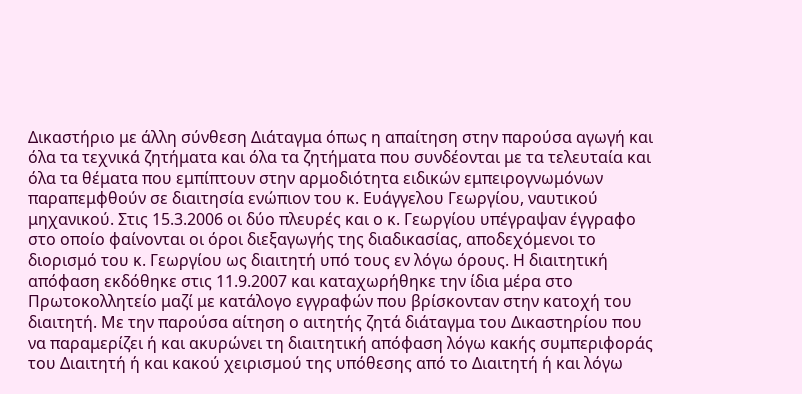Δικαστήριο με άλλη σύνθεση Διάταγμα όπως η απαίτηση στην παρούσα αγωγή και όλα τα τεχνικά ζητήματα και όλα τα ζητήματα που συνδέονται με τα τελευταία και όλα τα θέματα που εμπίπτουν στην αρμοδιότητα ειδικών εμπειρογνωμόνων παραπεμφθούν σε διαιτησία ενώπιον του κ. Ευάγγελου Γεωργίου, ναυτικού μηχανικού. Στις 15.3.2006 οι δύο πλευρές και ο κ. Γεωργίου υπέγραψαν έγγραφο στο οποίο φαίνονται οι όροι διεξαγωγής της διαδικασίας, αποδεχόμενοι το διορισμό του κ. Γεωργίου ως διαιτητή υπό τους εν λόγω όρους. Η διαιτητική απόφαση εκδόθηκε στις 11.9.2007 και καταχωρήθηκε την ίδια μέρα στο Πρωτοκολλητείο μαζί με κατάλογο εγγραφών που βρίσκονταν στην κατοχή του διαιτητή. Με την παρούσα αίτηση ο αιτητής ζητά διάταγμα του Δικαστηρίου που να παραμερίζει ή και ακυρώνει τη διαιτητική απόφαση λόγω κακής συμπεριφοράς του Διαιτητή ή και κακού χειρισμού της υπόθεσης από το Διαιτητή ή και λόγω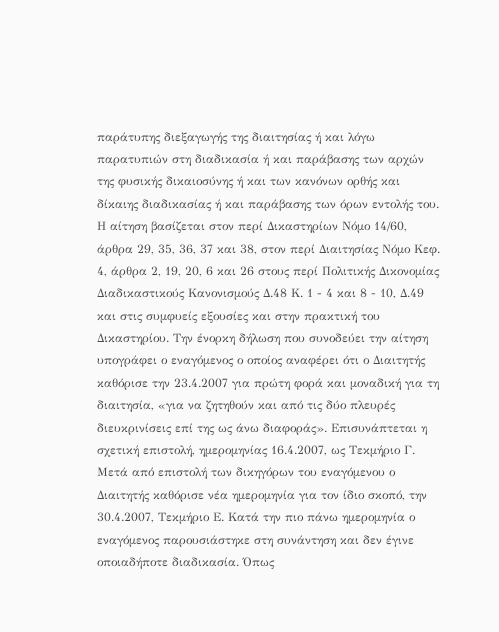παράτυπης διεξαγωγής της διαιτησίας ή και λόγω παρατυπιών στη διαδικασία ή και παράβασης των αρχών της φυσικής δικαιοσύνης ή και των κανόνων ορθής και δίκαιης διαδικασίας ή και παράβασης των όρων εντολής του. Η αίτηση βασίζεται στον περί Δικαστηρίων Νόμο 14/60, άρθρα 29, 35, 36, 37 και 38, στον περί Διαιτησίας Νόμο Κεφ. 4, άρθρα 2, 19, 20, 6 και 26 στους περί Πολιτικής Δικονομίας Διαδικαστικούς Κανονισμούς Δ.48 Κ. 1 - 4 και 8 - 10, Δ.49 και στις συμφυείς εξουσίες και στην πρακτική του Δικαστηρίου. Την ένορκη δήλωση που συνοδεύει την αίτηση υπογράφει ο εναγόμενος ο οποίος αναφέρει ότι ο Διαιτητής καθόρισε την 23.4.2007 για πρώτη φορά και μοναδική για τη διαιτησία, «για να ζητηθούν και από τις δύο πλευρές διευκρινίσεις επί της ως άνω διαφοράς». Επισυνάπτεται η σχετική επιστολή, ημερομηνίας 16.4.2007, ως Τεκμήριο Γ. Μετά από επιστολή των δικηγόρων του εναγόμενου ο Διαιτητής καθόρισε νέα ημερομηνία για τον ίδιο σκοπό, την 30.4.2007, Τεκμήριο Ε. Κατά την πιο πάνω ημερομηνία ο εναγόμενος παρουσιάστηκε στη συνάντηση και δεν έγινε οποιαδήποτε διαδικασία. Όπως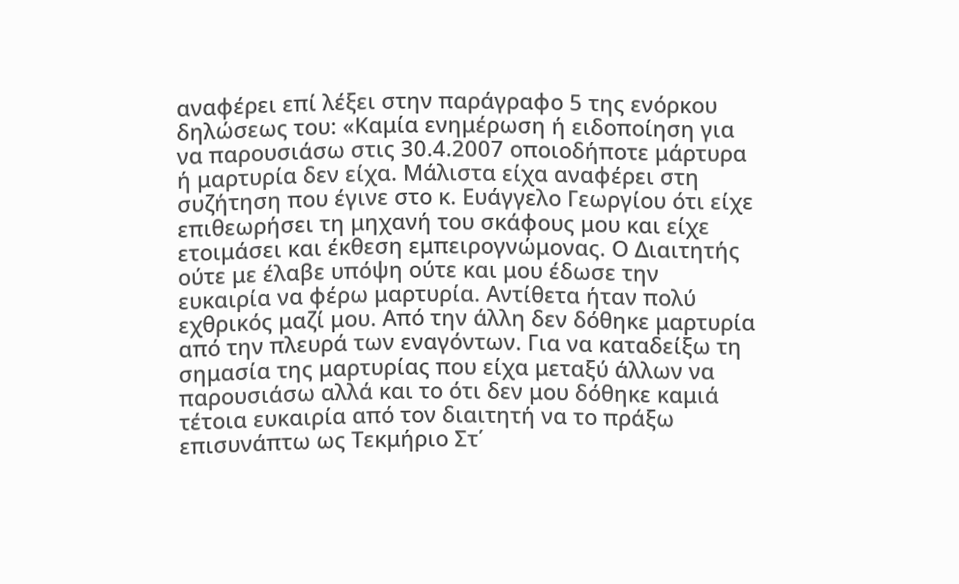αναφέρει επί λέξει στην παράγραφο 5 της ενόρκου δηλώσεως του: «Καμία ενημέρωση ή ειδοποίηση για να παρουσιάσω στις 30.4.2007 οποιοδήποτε μάρτυρα ή μαρτυρία δεν είχα. Μάλιστα είχα αναφέρει στη συζήτηση που έγινε στο κ. Ευάγγελο Γεωργίου ότι είχε επιθεωρήσει τη μηχανή του σκάφους μου και είχε ετοιμάσει και έκθεση εμπειρογνώμονας. Ο Διαιτητής ούτε με έλαβε υπόψη ούτε και μου έδωσε την ευκαιρία να φέρω μαρτυρία. Αντίθετα ήταν πολύ εχθρικός μαζί μου. Από την άλλη δεν δόθηκε μαρτυρία από την πλευρά των εναγόντων. Για να καταδείξω τη σημασία της μαρτυρίας που είχα μεταξύ άλλων να παρουσιάσω αλλά και το ότι δεν μου δόθηκε καμιά τέτοια ευκαιρία από τον διαιτητή να το πράξω επισυνάπτω ως Τεκμήριο Στ΄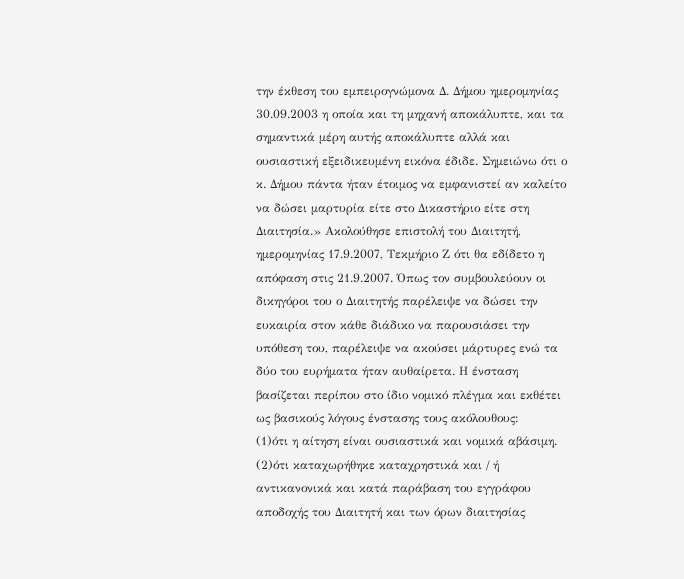την έκθεση του εμπειρογνώμονα Δ. Δήμου ημερομηνίας 30.09.2003 η οποία και τη μηχανή αποκάλυπτε, και τα σημαντικά μέρη αυτής αποκάλυπτε αλλά και ουσιαστική εξειδικευμένη εικόνα έδιδε. Σημειώνω ότι ο κ. Δήμου πάντα ήταν έτοιμος να εμφανιστεί αν καλείτο να δώσει μαρτυρία είτε στο Δικαστήριο είτε στη Διαιτησία.» Ακολούθησε επιστολή του Διαιτητή, ημερομηνίας 17.9.2007, Τεκμήριο Ζ ότι θα εδίδετο η απόφαση στις 21.9.2007. Όπως τον συμβουλεύουν οι δικηγόροι του ο Διαιτητής παρέλειψε να δώσει την ευκαιρία στον κάθε διάδικο να παρουσιάσει την υπόθεση του, παρέλειψε να ακούσει μάρτυρες ενώ τα δύο του ευρήματα ήταν αυθαίρετα. Η ένσταση βασίζεται περίπου στο ίδιο νομικό πλέγμα και εκθέτει ως βασικούς λόγους ένστασης τους ακόλουθους:
(1)ότι η αίτηση είναι ουσιαστικά και νομικά αβάσιμη.
(2)ότι καταχωρήθηκε καταχρηστικά και / ή αντικανονικά και κατά παράβαση του εγγράφου αποδοχής του Διαιτητή και των όρων διαιτησίας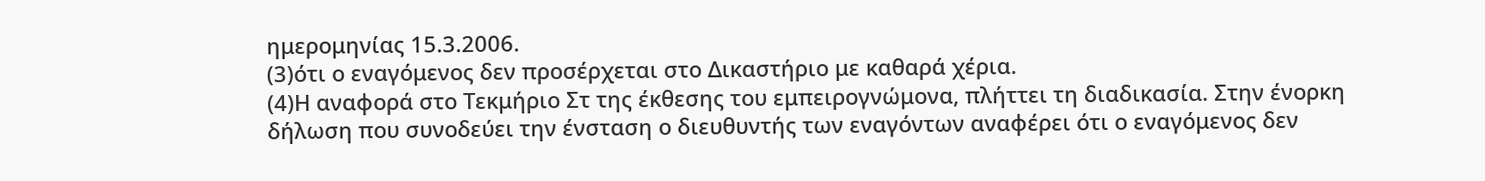ημερομηνίας 15.3.2006.
(3)ότι ο εναγόμενος δεν προσέρχεται στο Δικαστήριο με καθαρά χέρια.
(4)Η αναφορά στο Τεκμήριο Στ της έκθεσης του εμπειρογνώμονα, πλήττει τη διαδικασία. Στην ένορκη δήλωση που συνοδεύει την ένσταση ο διευθυντής των εναγόντων αναφέρει ότι ο εναγόμενος δεν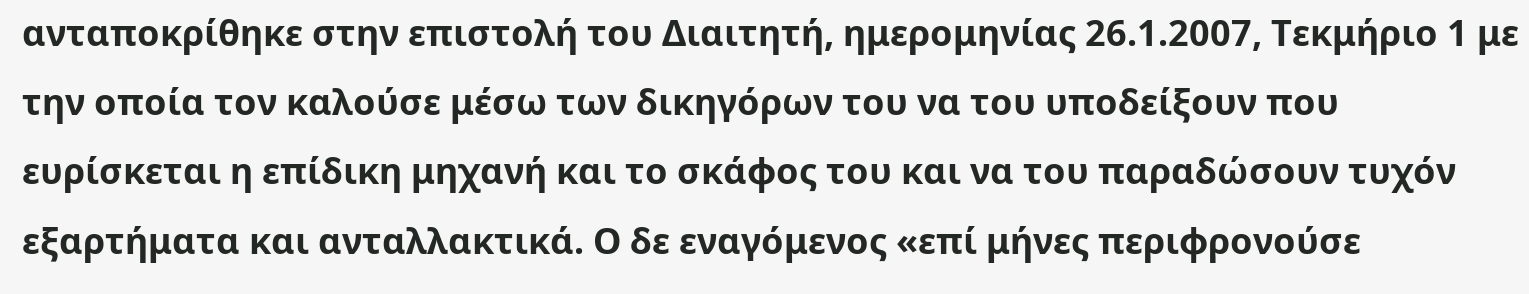ανταποκρίθηκε στην επιστολή του Διαιτητή, ημερομηνίας 26.1.2007, Τεκμήριο 1 με την οποία τον καλούσε μέσω των δικηγόρων του να του υποδείξουν που ευρίσκεται η επίδικη μηχανή και το σκάφος του και να του παραδώσουν τυχόν εξαρτήματα και ανταλλακτικά. Ο δε εναγόμενος «επί μήνες περιφρονούσε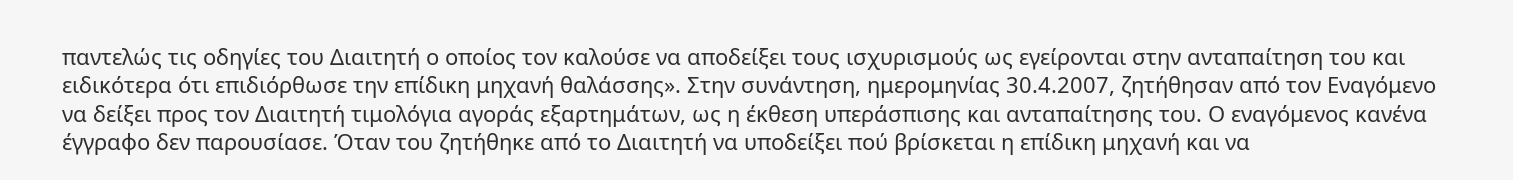παντελώς τις οδηγίες του Διαιτητή ο οποίος τον καλούσε να αποδείξει τους ισχυρισμούς ως εγείρονται στην ανταπαίτηση του και ειδικότερα ότι επιδιόρθωσε την επίδικη μηχανή θαλάσσης». Στην συνάντηση, ημερομηνίας 30.4.2007, ζητήθησαν από τον Εναγόμενο να δείξει προς τον Διαιτητή τιμολόγια αγοράς εξαρτημάτων, ως η έκθεση υπεράσπισης και ανταπαίτησης του. Ο εναγόμενος κανένα έγγραφο δεν παρουσίασε. Όταν του ζητήθηκε από το Διαιτητή να υποδείξει πού βρίσκεται η επίδικη μηχανή και να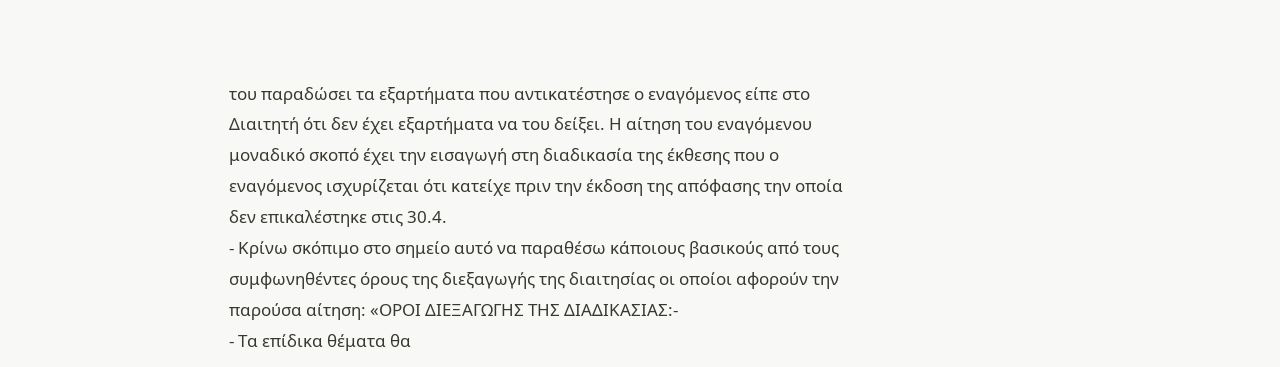του παραδώσει τα εξαρτήματα που αντικατέστησε ο εναγόμενος είπε στο Διαιτητή ότι δεν έχει εξαρτήματα να του δείξει. Η αίτηση του εναγόμενου μοναδικό σκοπό έχει την εισαγωγή στη διαδικασία της έκθεσης που ο εναγόμενος ισχυρίζεται ότι κατείχε πριν την έκδοση της απόφασης την οποία δεν επικαλέστηκε στις 30.4.
- Κρίνω σκόπιμο στο σημείο αυτό να παραθέσω κάποιους βασικούς από τους συμφωνηθέντες όρους της διεξαγωγής της διαιτησίας οι οποίοι αφορούν την παρούσα αίτηση: «ΟΡΟΙ ΔΙΕΞΑΓΩΓΗΣ ΤΗΣ ΔΙΑΔΙΚΑΣΙΑΣ:-
- Τα επίδικα θέματα θα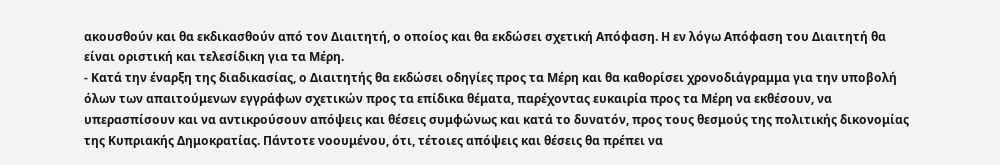ακουσθούν και θα εκδικασθούν από τον Διαιτητή, ο οποίος και θα εκδώσει σχετική Απόφαση. Η εν λόγω Απόφαση του Διαιτητή θα είναι οριστική και τελεσίδικη για τα Μέρη.
- Κατά την έναρξη της διαδικασίας, ο Διαιτητής θα εκδώσει οδηγίες προς τα Μέρη και θα καθορίσει χρονοδιάγραμμα για την υποβολή όλων των απαιτούμενων εγγράφων σχετικών προς τα επίδικα θέματα, παρέχοντας ευκαιρία προς τα Μέρη να εκθέσουν, να υπερασπίσουν και να αντικρούσουν απόψεις και θέσεις συμφώνως και κατά το δυνατόν, προς τους θεσμούς της πολιτικής δικονομίας της Κυπριακής Δημοκρατίας. Πάντοτε νοουμένου, ότι, τέτοιες απόψεις και θέσεις θα πρέπει να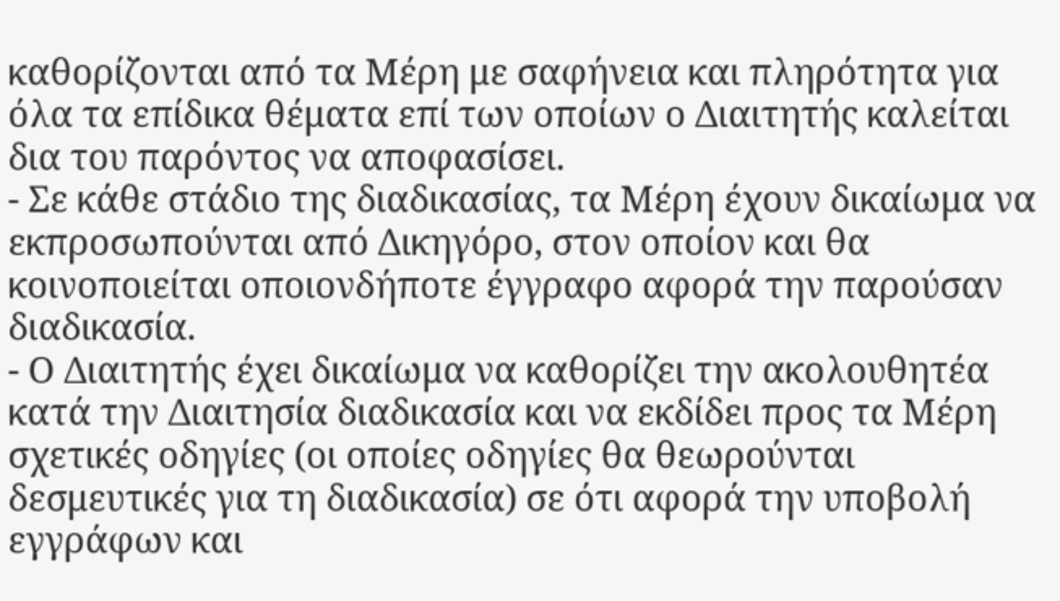καθορίζονται από τα Μέρη με σαφήνεια και πληρότητα για όλα τα επίδικα θέματα επί των οποίων ο Διαιτητής καλείται δια του παρόντος να αποφασίσει.
- Σε κάθε στάδιο της διαδικασίας, τα Μέρη έχουν δικαίωμα να εκπροσωπούνται από Δικηγόρο, στον οποίον και θα κοινοποιείται οποιονδήποτε έγγραφο αφορά την παρούσαν διαδικασία.
- Ο Διαιτητής έχει δικαίωμα να καθορίζει την ακολουθητέα κατά την Διαιτησία διαδικασία και να εκδίδει προς τα Μέρη σχετικές οδηγίες (οι οποίες οδηγίες θα θεωρούνται δεσμευτικές για τη διαδικασία) σε ότι αφορά την υποβολή εγγράφων και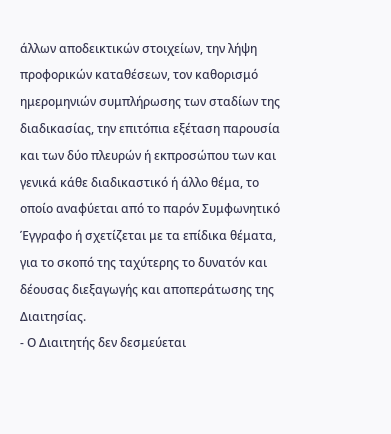άλλων αποδεικτικών στοιχείων, την λήψη προφορικών καταθέσεων, τον καθορισμό ημερομηνιών συμπλήρωσης των σταδίων της διαδικασίας, την επιτόπια εξέταση παρουσία και των δύο πλευρών ή εκπροσώπου των και γενικά κάθε διαδικαστικό ή άλλο θέμα, το οποίο αναφύεται από το παρόν Συμφωνητικό Έγγραφο ή σχετίζεται με τα επίδικα θέματα, για το σκοπό της ταχύτερης το δυνατόν και δέουσας διεξαγωγής και αποπεράτωσης της Διαιτησίας.
- Ο Διαιτητής δεν δεσμεύεται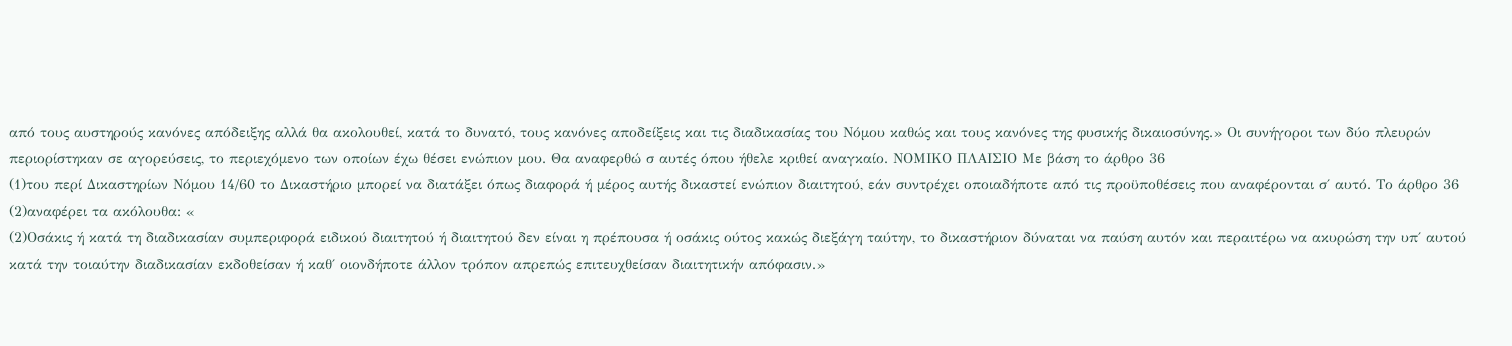από τους αυστηρούς κανόνες απόδειξης αλλά θα ακολουθεί, κατά το δυνατό, τους κανόνες αποδείξεις και τις διαδικασίας του Νόμου καθώς και τους κανόνες της φυσικής δικαιοσύνης.» Οι συνήγοροι των δύο πλευρών περιορίστηκαν σε αγορεύσεις, το περιεχόμενο των οποίων έχω θέσει ενώπιον μου. Θα αναφερθώ σ αυτές όπου ήθελε κριθεί αναγκαίο. ΝΟΜΙΚΟ ΠΛΑΙΣΙΟ Με βάση το άρθρο 36
(1)του περί Δικαστηρίων Νόμου 14/60 το Δικαστήριο μπορεί να διατάξει όπως διαφορά ή μέρος αυτής δικαστεί ενώπιον διαιτητού, εάν συντρέχει οποιαδήποτε από τις προϋποθέσεις που αναφέρονται σ΄ αυτό. Το άρθρο 36
(2)αναφέρει τα ακόλουθα: «
(2)Οσάκις ή κατά τη διαδικασίαν συμπεριφορά ειδικού διαιτητού ή διαιτητού δεν είναι η πρέπουσα ή οσάκις ούτος κακώς διεξάγη ταύτην, το δικαστήριον δύναται να παύση αυτόν και περαιτέρω να ακυρώση την υπ΄ αυτού κατά την τοιαύτην διαδικασίαν εκδοθείσαν ή καθ΄ οιονδήποτε άλλον τρόπον απρεπώς επιτευχθείσαν διαιτητικήν απόφασιν.»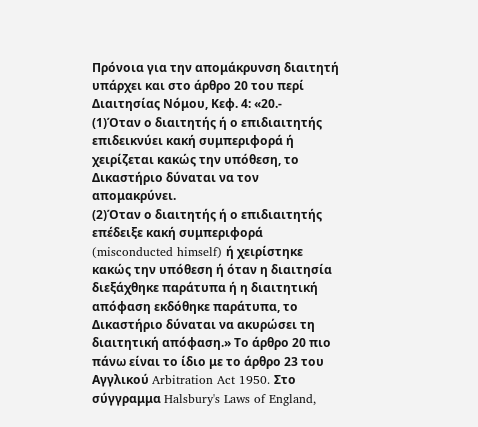Πρόνοια για την απομάκρυνση διαιτητή υπάρχει και στο άρθρο 20 του περί Διαιτησίας Νόμου, Κεφ. 4: «20.-
(1)Όταν ο διαιτητής ή ο επιδιαιτητής επιδεικνύει κακή συμπεριφορά ή χειρίζεται κακώς την υπόθεση, το Δικαστήριο δύναται να τον απομακρύνει.
(2)Όταν ο διαιτητής ή ο επιδιαιτητής επέδειξε κακή συμπεριφορά (misconducted himself) ή χειρίστηκε κακώς την υπόθεση ή όταν η διαιτησία διεξάχθηκε παράτυπα ή η διαιτητική απόφαση εκδόθηκε παράτυπα, το Δικαστήριο δύναται να ακυρώσει τη διαιτητική απόφαση.» Το άρθρο 20 πιο πάνω είναι το ίδιο με το άρθρο 23 του Αγγλικού Arbitration Act 1950. Στο σύγγραμμα Halsbury's Laws of England,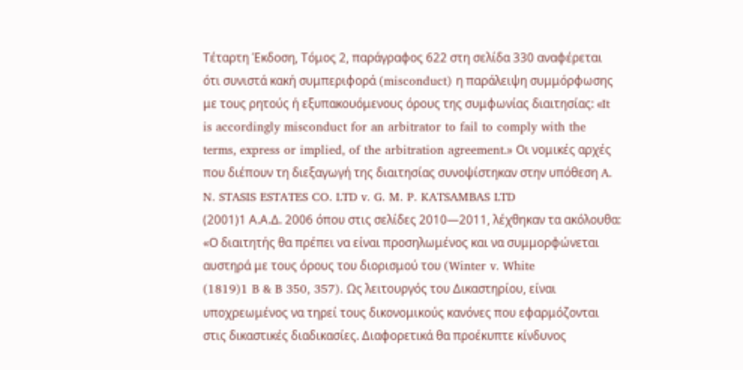Τέταρτη Έκδοση, Τόμος 2, παράγραφος 622 στη σελίδα 330 αναφέρεται ότι συνιστά κακή συμπεριφορά (misconduct) η παράλειψη συμμόρφωσης με τους ρητούς ή εξυπακουόμενους όρους της συμφωνίας διαιτησίας: «It is accordingly misconduct for an arbitrator to fail to comply with the terms, express or implied, of the arbitration agreement.» Οι νομικές αρχές που διέπουν τη διεξαγωγή της διαιτησίας συνοψίστηκαν στην υπόθεση A. N. STASIS ESTATES CO. LTD v. G. M. P. KATSAMBAS LTD
(2001)1 Α.Α.Δ. 2006 όπου στις σελίδες 2010—2011, λέχθηκαν τα ακόλουθα: «Ο διαιτητής θα πρέπει να είναι προσηλωμένος και να συμμορφώνεται αυστηρά με τους όρους του διορισμού του (Winter v. White
(1819)1 B & B 350, 357). Ως λειτουργός του Δικαστηρίου, είναι υποχρεωμένος να τηρεί τους δικονομικούς κανόνες που εφαρμόζονται στις δικαστικές διαδικασίες. Διαφορετικά θα προέκυπτε κίνδυνος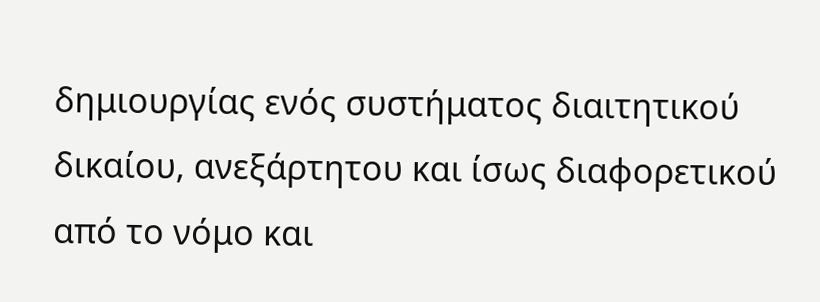δημιουργίας ενός συστήματος διαιτητικού δικαίου, ανεξάρτητου και ίσως διαφορετικού από το νόμο και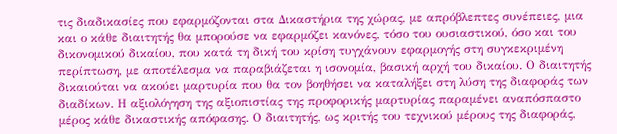τις διαδικασίες που εφαρμόζονται στα Δικαστήρια της χώρας, με απρόβλεπτες συνέπειες, μια και ο κάθε διαιτητής θα μπορούσε να εφαρμόζει κανόνες, τόσο του ουσιαστικού, όσο και του δικονομικού δικαίου, που κατά τη δική του κρίση τυγχάνουν εφαρμογής στη συγκεκριμένη περίπτωση, με αποτέλεσμα να παραβιάζεται η ισονομία, βασική αρχή του δικαίου. Ο διαιτητής δικαιούται να ακούει μαρτυρία που θα τον βοηθήσει να καταλήξει στη λύση της διαφοράς των διαδίκων. Η αξιολόγηση της αξιοπιστίας της προφορικής μαρτυρίας παραμένει αναπόσπαστο μέρος κάθε δικαστικής απόφασης. Ο διαιτητής, ως κριτής του τεχνικού μέρους της διαφοράς,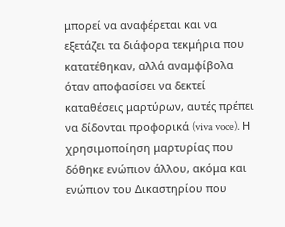μπορεί να αναφέρεται και να εξετάζει τα διάφορα τεκμήρια που κατατέθηκαν, αλλά αναμφίβολα όταν αποφασίσει να δεκτεί καταθέσεις μαρτύρων, αυτές πρέπει να δίδονται προφορικά (viva voce). Η χρησιμοποίηση μαρτυρίας που δόθηκε ενώπιον άλλου, ακόμα και ενώπιον του Δικαστηρίου που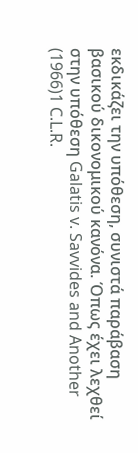εκδικάζει την υπόθεση, συνιστά παράβαση βασικού δικονομικού κανόνα. Όπως έχει λεχθεί στην υπόθεση Galatis v. Savvides and Another
(1966)1 C.L.R.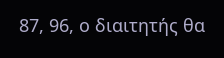87, 96, ο διαιτητής θα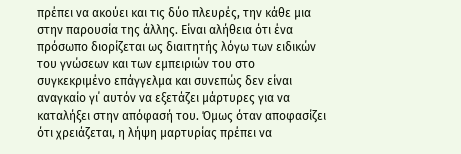πρέπει να ακούει και τις δύο πλευρές, την κάθε μια στην παρουσία της άλλης. Είναι αλήθεια ότι ένα πρόσωπο διορίζεται ως διαιτητής λόγω των ειδικών του γνώσεων και των εμπειριών του στο συγκεκριμένο επάγγελμα και συνεπώς δεν είναι αναγκαίο γι΄ αυτόν να εξετάζει μάρτυρες για να καταλήξει στην απόφασή του. Όμως όταν αποφασίζει ότι χρειάζεται, η λήψη μαρτυρίας πρέπει να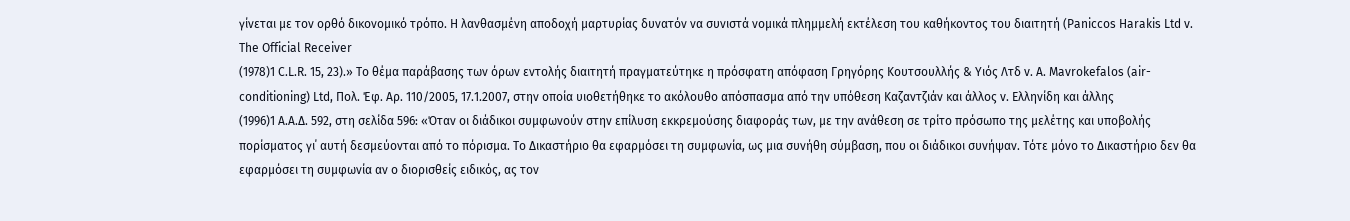γίνεται με τον ορθό δικονομικό τρόπο. Η λανθασμένη αποδοχή μαρτυρίας δυνατόν να συνιστά νομικά πλημμελή εκτέλεση του καθήκοντος του διαιτητή (Paniccos Harakis Ltd v. The Official Receiver
(1978)1 C.L.R. 15, 23).» Το θέμα παράβασης των όρων εντολής διαιτητή πραγματεύτηκε η πρόσφατη απόφαση Γρηγόρης Κουτσουλλής & Υιός Λτδ v. Α. Mavrokefalos (air-conditioning) Ltd, Πολ. Έφ. Αρ. 110/2005, 17.1.2007, στην οποία υιοθετήθηκε το ακόλουθο απόσπασμα από την υπόθεση Καζαντζιάν και άλλος v. Ελληνίδη και άλλης
(1996)1 Α.Α.Δ. 592, στη σελίδα 596: «Όταν οι διάδικοι συμφωνούν στην επίλυση εκκρεμούσης διαφοράς των, με την ανάθεση σε τρίτο πρόσωπο της μελέτης και υποβολής πορίσματος γι΄ αυτή δεσμεύονται από το πόρισμα. Το Δικαστήριο θα εφαρμόσει τη συμφωνία, ως μια συνήθη σύμβαση, που οι διάδικοι συνήψαν. Τότε μόνο το Δικαστήριο δεν θα εφαρμόσει τη συμφωνία αν ο διορισθείς ειδικός, ας τον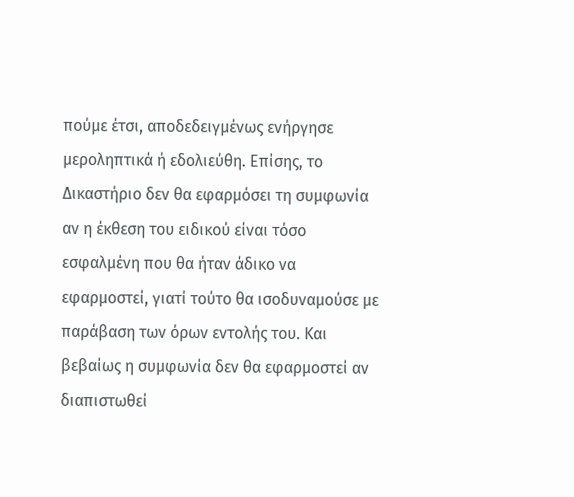πούμε έτσι, αποδεδειγμένως ενήργησε μεροληπτικά ή εδολιεύθη. Επίσης, το Δικαστήριο δεν θα εφαρμόσει τη συμφωνία αν η έκθεση του ειδικού είναι τόσο εσφαλμένη που θα ήταν άδικο να εφαρμοστεί, γιατί τούτο θα ισοδυναμούσε με παράβαση των όρων εντολής του. Και βεβαίως η συμφωνία δεν θα εφαρμοστεί αν διαπιστωθεί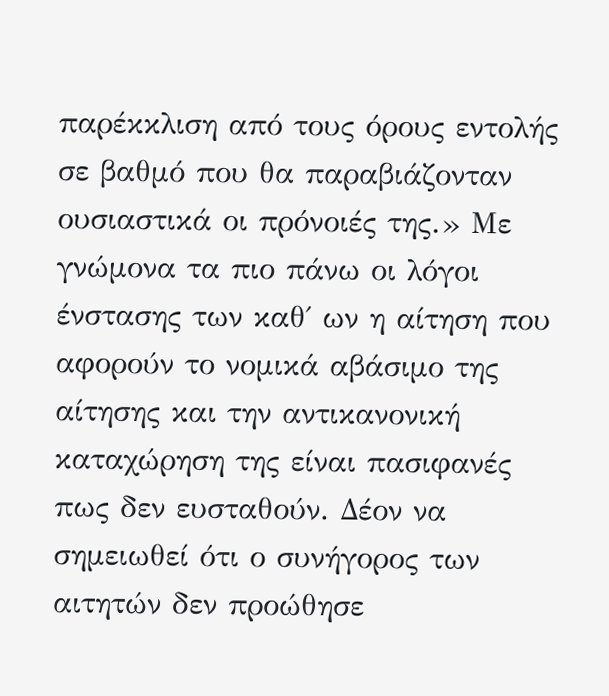παρέκκλιση από τους όρους εντολής σε βαθμό που θα παραβιάζονταν ουσιαστικά οι πρόνοιές της.» Με γνώμονα τα πιο πάνω οι λόγοι ένστασης των καθ΄ ων η αίτηση που αφορούν το νομικά αβάσιμο της αίτησης και την αντικανονική καταχώρηση της είναι πασιφανές πως δεν ευσταθούν. Δέον να σημειωθεί ότι ο συνήγορος των αιτητών δεν προώθησε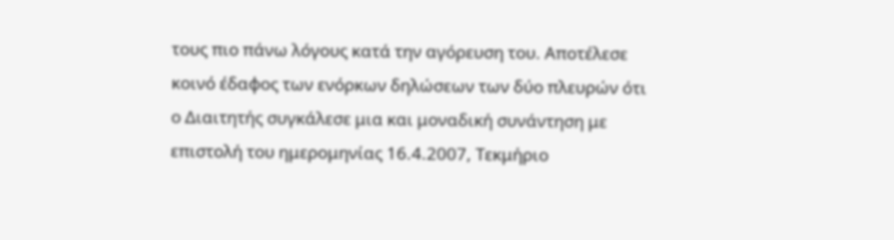τους πιο πάνω λόγους κατά την αγόρευση του. Αποτέλεσε κοινό έδαφος των ενόρκων δηλώσεων των δύο πλευρών ότι ο Διαιτητής συγκάλεσε μια και μοναδική συνάντηση με επιστολή του ημερομηνίας 16.4.2007, Τεκμήριο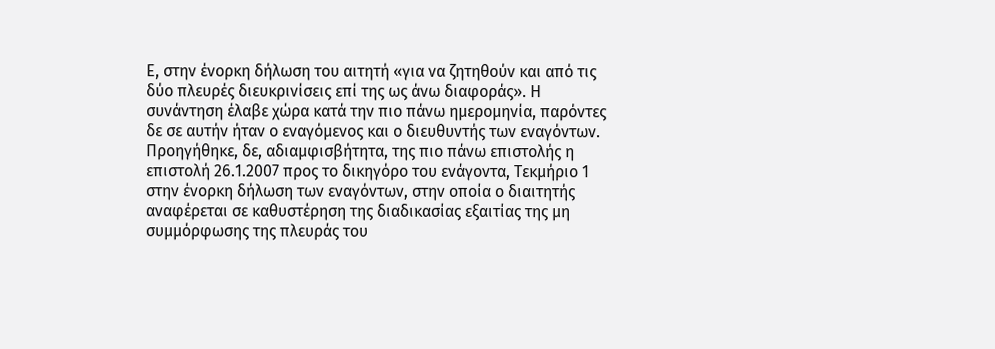Ε, στην ένορκη δήλωση του αιτητή «για να ζητηθούν και από τις δύο πλευρές διευκρινίσεις επί της ως άνω διαφοράς». Η συνάντηση έλαβε χώρα κατά την πιο πάνω ημερομηνία, παρόντες δε σε αυτήν ήταν ο εναγόμενος και ο διευθυντής των εναγόντων. Προηγήθηκε, δε, αδιαμφισβήτητα, της πιο πάνω επιστολής η επιστολή 26.1.2007 προς το δικηγόρο του ενάγοντα, Τεκμήριο 1 στην ένορκη δήλωση των εναγόντων, στην οποία ο διαιτητής αναφέρεται σε καθυστέρηση της διαδικασίας εξαιτίας της μη συμμόρφωσης της πλευράς του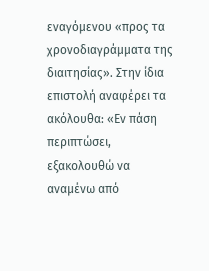εναγόμενου «προς τα χρονοδιαγράμματα της διαιτησίας». Στην ίδια επιστολή αναφέρει τα ακόλουθα: «Εν πάση περιπτώσει, εξακολουθώ να αναμένω από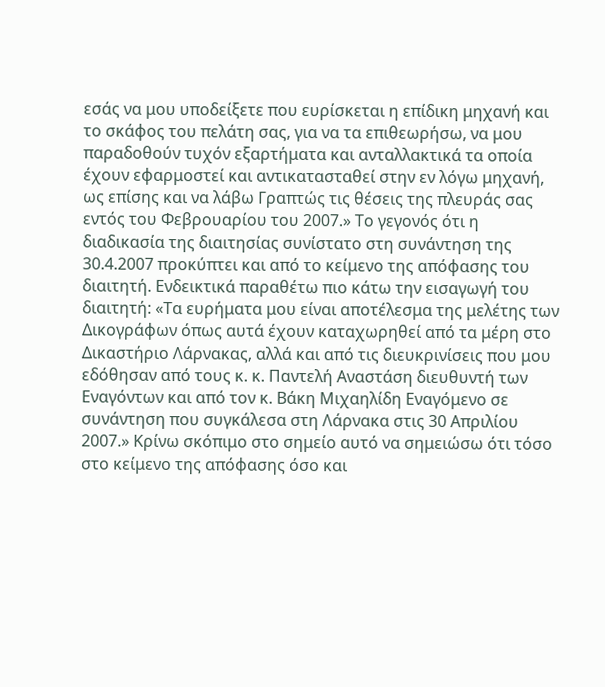εσάς να μου υποδείξετε που ευρίσκεται η επίδικη μηχανή και το σκάφος του πελάτη σας, για να τα επιθεωρήσω, να μου παραδοθούν τυχόν εξαρτήματα και ανταλλακτικά τα οποία έχουν εφαρμοστεί και αντικατασταθεί στην εν λόγω μηχανή, ως επίσης και να λάβω Γραπτώς τις θέσεις της πλευράς σας εντός του Φεβρουαρίου του 2007.» Το γεγονός ότι η διαδικασία της διαιτησίας συνίστατο στη συνάντηση της 30.4.2007 προκύπτει και από το κείμενο της απόφασης του διαιτητή. Ενδεικτικά παραθέτω πιο κάτω την εισαγωγή του διαιτητή: «Τα ευρήματα μου είναι αποτέλεσμα της μελέτης των Δικογράφων όπως αυτά έχουν καταχωρηθεί από τα μέρη στο Δικαστήριο Λάρνακας, αλλά και από τις διευκρινίσεις που μου εδόθησαν από τους κ. κ. Παντελή Αναστάση διευθυντή των Εναγόντων και από τον κ. Βάκη Μιχαηλίδη Εναγόμενο σε συνάντηση που συγκάλεσα στη Λάρνακα στις 30 Απριλίου 2007.» Κρίνω σκόπιμο στο σημείο αυτό να σημειώσω ότι τόσο στο κείμενο της απόφασης όσο και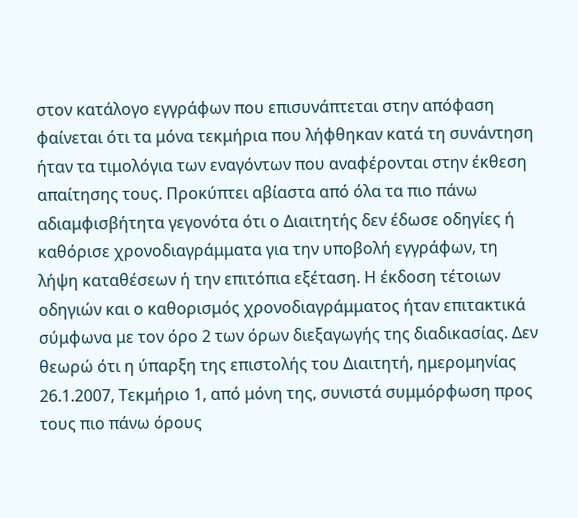στον κατάλογο εγγράφων που επισυνάπτεται στην απόφαση φαίνεται ότι τα μόνα τεκμήρια που λήφθηκαν κατά τη συνάντηση ήταν τα τιμολόγια των εναγόντων που αναφέρονται στην έκθεση απαίτησης τους. Προκύπτει αβίαστα από όλα τα πιο πάνω αδιαμφισβήτητα γεγονότα ότι ο Διαιτητής δεν έδωσε οδηγίες ή καθόρισε χρονοδιαγράμματα για την υποβολή εγγράφων, τη λήψη καταθέσεων ή την επιτόπια εξέταση. Η έκδοση τέτοιων οδηγιών και ο καθορισμός χρονοδιαγράμματος ήταν επιτακτικά σύμφωνα με τον όρο 2 των όρων διεξαγωγής της διαδικασίας. Δεν θεωρώ ότι η ύπαρξη της επιστολής του Διαιτητή, ημερομηνίας 26.1.2007, Τεκμήριο 1, από μόνη της, συνιστά συμμόρφωση προς τους πιο πάνω όρους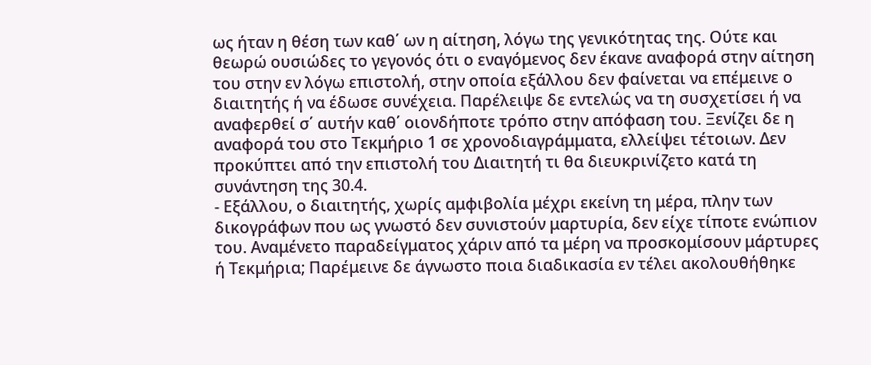ως ήταν η θέση των καθ΄ ων η αίτηση, λόγω της γενικότητας της. Ούτε και θεωρώ ουσιώδες το γεγονός ότι ο εναγόμενος δεν έκανε αναφορά στην αίτηση του στην εν λόγω επιστολή, στην οποία εξάλλου δεν φαίνεται να επέμεινε ο διαιτητής ή να έδωσε συνέχεια. Παρέλειψε δε εντελώς να τη συσχετίσει ή να αναφερθεί σ΄ αυτήν καθ΄ οιονδήποτε τρόπο στην απόφαση του. Ξενίζει δε η αναφορά του στο Τεκμήριο 1 σε χρονοδιαγράμματα, ελλείψει τέτοιων. Δεν προκύπτει από την επιστολή του Διαιτητή τι θα διευκρινίζετο κατά τη συνάντηση της 30.4.
- Εξάλλου, ο διαιτητής, χωρίς αμφιβολία μέχρι εκείνη τη μέρα, πλην των δικογράφων που ως γνωστό δεν συνιστούν μαρτυρία, δεν είχε τίποτε ενώπιον του. Αναμένετο παραδείγματος χάριν από τα μέρη να προσκομίσουν μάρτυρες ή Τεκμήρια; Παρέμεινε δε άγνωστο ποια διαδικασία εν τέλει ακολουθήθηκε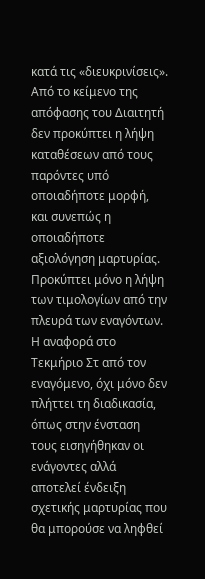κατά τις «διευκρινίσεις». Από το κείμενο της απόφασης του Διαιτητή δεν προκύπτει η λήψη καταθέσεων από τους παρόντες υπό οποιαδήποτε μορφή, και συνεπώς η οποιαδήποτε αξιολόγηση μαρτυρίας. Προκύπτει μόνο η λήψη των τιμολογίων από την πλευρά των εναγόντων. Η αναφορά στο Τεκμήριο Στ από τον εναγόμενο, όχι μόνο δεν πλήττει τη διαδικασία, όπως στην ένσταση τους εισηγήθηκαν οι ενάγοντες αλλά αποτελεί ένδειξη σχετικής μαρτυρίας που θα μπορούσε να ληφθεί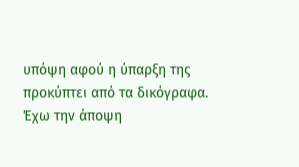υπόψη αφού η ύπαρξη της προκύπτει από τα δικόγραφα. Έχω την άποψη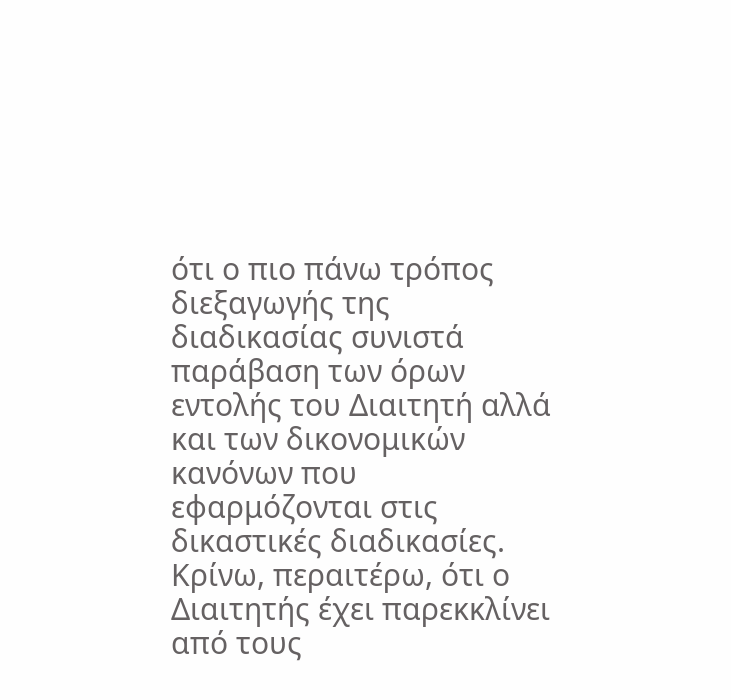ότι ο πιο πάνω τρόπος διεξαγωγής της διαδικασίας συνιστά παράβαση των όρων εντολής του Διαιτητή αλλά και των δικονομικών κανόνων που εφαρμόζονται στις δικαστικές διαδικασίες. Κρίνω, περαιτέρω, ότι ο Διαιτητής έχει παρεκκλίνει από τους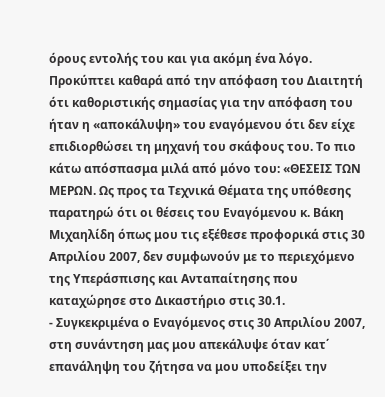όρους εντολής του και για ακόμη ένα λόγο. Προκύπτει καθαρά από την απόφαση του Διαιτητή ότι καθοριστικής σημασίας για την απόφαση του ήταν η «αποκάλυψη» του εναγόμενου ότι δεν είχε επιδιορθώσει τη μηχανή του σκάφους του. Το πιο κάτω απόσπασμα μιλά από μόνο του: «ΘΕΣΕΙΣ ΤΩΝ ΜΕΡΩΝ. Ως προς τα Τεχνικά Θέματα της υπόθεσης παρατηρώ ότι οι θέσεις του Εναγόμενου κ. Βάκη Μιχαηλίδη όπως μου τις εξέθεσε προφορικά στις 30 Απριλίου 2007, δεν συμφωνούν με το περιεχόμενο της Υπεράσπισης και Ανταπαίτησης που καταχώρησε στο Δικαστήριο στις 30.1.
- Συγκεκριμένα ο Εναγόμενος στις 30 Απριλίου 2007, στη συνάντηση μας μου απεκάλυψε όταν κατ΄ επανάληψη του ζήτησα να μου υποδείξει την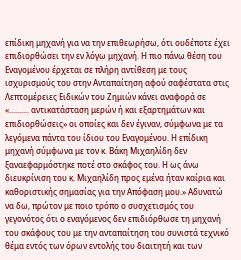επίδικη μηχανή για να την επιθεωρήσω, ότι ουδέποτε έχει επιδιορθώσει την εν λόγω μηχανή. Η πιο πάνω θέση του Εναγομένου έρχεται σε πλήρη αντίθεση με τους ισχυρισμούς του στην Ανταπαίτηση αφού σαφέστατα στις Λεπτομέρειες Ειδικών του Ζημιών κάνει αναφορά σε «.......... αντικατάσταση μερών ή και εξαρτημάτων και επιδιορθώσεις» οι οποίες και δεν έγιναν, σύμφωνα με τα λεγόμενα πάντα του ίδιου του Εναγομένου. Η επίδικη μηχανή σύμφωνα με τον κ. Βάκη Μιχαηλίδη δεν ξαναεφαρμόστηκε ποτέ στο σκάφος του. Η ως άνω διευκρίνιση του κ. Μιχαηλίδη προς εμένα ήταν καίρια και καθοριστικής σημασίας για την Απόφαση μου.» Αδυνατώ να δω, πρώτον με ποιο τρόπο ο συσχετισμός του γεγονότος ότι ο εναγόμενος δεν επιδιόρθωσε τη μηχανή του σκάφους του με την ανταπαίτηση του συνιστά τεχνικό θέμα εντός των όρων εντολής του διαιτητή και των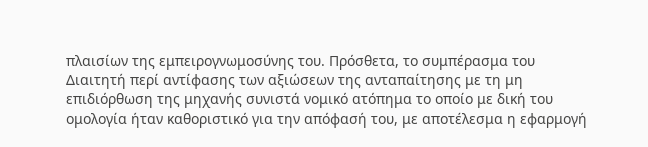πλαισίων της εμπειρογνωμοσύνης του. Πρόσθετα, το συμπέρασμα του Διαιτητή περί αντίφασης των αξιώσεων της ανταπαίτησης με τη μη επιδιόρθωση της μηχανής συνιστά νομικό ατόπημα το οποίο με δική του ομολογία ήταν καθοριστικό για την απόφασή του, με αποτέλεσμα η εφαρμογή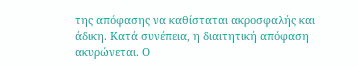της απόφασης να καθίσταται ακροσφαλής και άδικη. Κατά συνέπεια, η διαιτητική απόφαση ακυρώνεται. Ο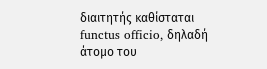διαιτητής καθίσταται functus officio, δηλαδή άτομο του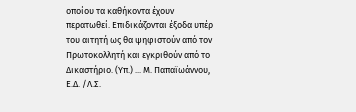οποίου τα καθήκοντα έχουν περατωθεί. Επιδικάζονται έξοδα υπέρ του αιτητή ως θα ψηφιστούν από τον Πρωτοκολλητή και εγκριθούν από το Δικαστήριο. (Υπ.) ... Μ. Παπαϊωάννου, Ε.Δ. /Λ.Σ.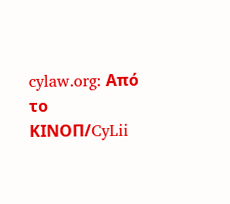cylaw.org: Από το ΚΙΝOΠ/CyLii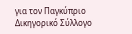για τον Παγκύπριο Δικηγορικό Σύλλογο